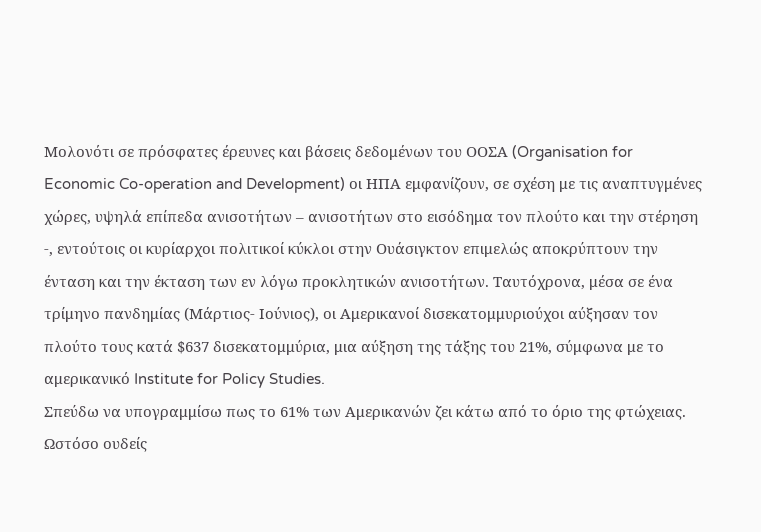Μολονότι σε πρόσφατες έρευνες και βάσεις δεδομένων του ΟΟΣΑ (Organisation for Economic Co-operation and Development) οι ΗΠΑ εμφανίζουν, σε σχέση με τις αναπτυγμένες χώρες, υψηλά επίπεδα ανισοτήτων – ανισοτήτων στο εισόδημα τον πλούτο και την στέρηση -, εντούτοις οι κυρίαρχοι πολιτικοί κύκλοι στην Ουάσιγκτον επιμελώς αποκρύπτουν την ένταση και την έκταση των εν λόγω προκλητικών ανισοτήτων. Ταυτόχρονα, μέσα σε ένα τρίμηνο πανδημίας (Μάρτιος- Ιούνιος), οι Αμερικανοί δισεκατομμυριούχοι αύξησαν τον πλούτο τους κατά $637 δισεκατομμύρια, μια αύξηση της τάξης του 21%, σύμφωνα με το αμερικανικό Institute for Policy Studies.
Σπεύδω να υπογραμμίσω πως το 61% των Αμερικανών ζει κάτω από το όριο της φτώχειας. Ωστόσο ουδείς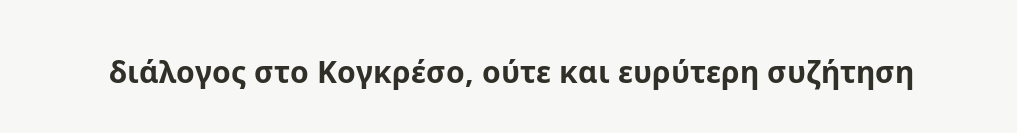διάλογος στο Κογκρέσο, ούτε και ευρύτερη συζήτηση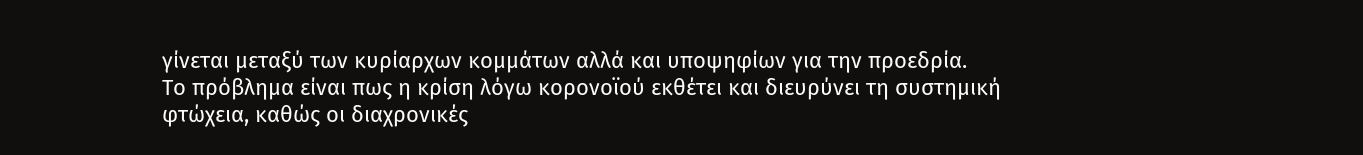γίνεται μεταξύ των κυρίαρχων κομμάτων αλλά και υποψηφίων για την προεδρία.
Το πρόβλημα είναι πως η κρίση λόγω κορονοϊού εκθέτει και διευρύνει τη συστημική φτώχεια, καθώς οι διαχρονικές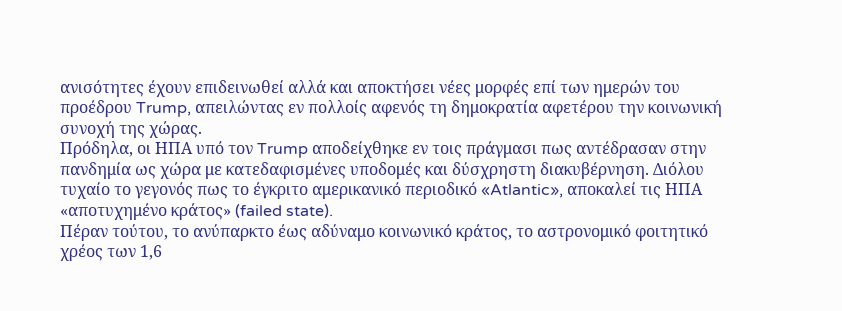ανισότητες έχουν επιδεινωθεί αλλά και αποκτήσει νέες μορφές επί των ημερών του προέδρου Trump, απειλώντας εν πολλοίς αφενός τη δημοκρατία αφετέρου την κοινωνική συνοχή της χώρας.
Πρόδηλα, οι ΗΠΑ υπό τον Trump αποδείχθηκε εν τοις πράγμασι πως αντέδρασαν στην πανδημία ως χώρα με κατεδαφισμένες υποδομές και δύσχρηστη διακυβέρνηση. Διόλου τυχαίο το γεγονός πως το έγκριτο αμερικανικό περιοδικό «Atlantic», αποκαλεί τις ΗΠΑ «αποτυχημένο κράτος» (failed state).
Πέραν τούτου, το ανύπαρκτο έως αδύναμο κοινωνικό κράτος, το αστρονομικό φοιτητικό χρέος των 1,6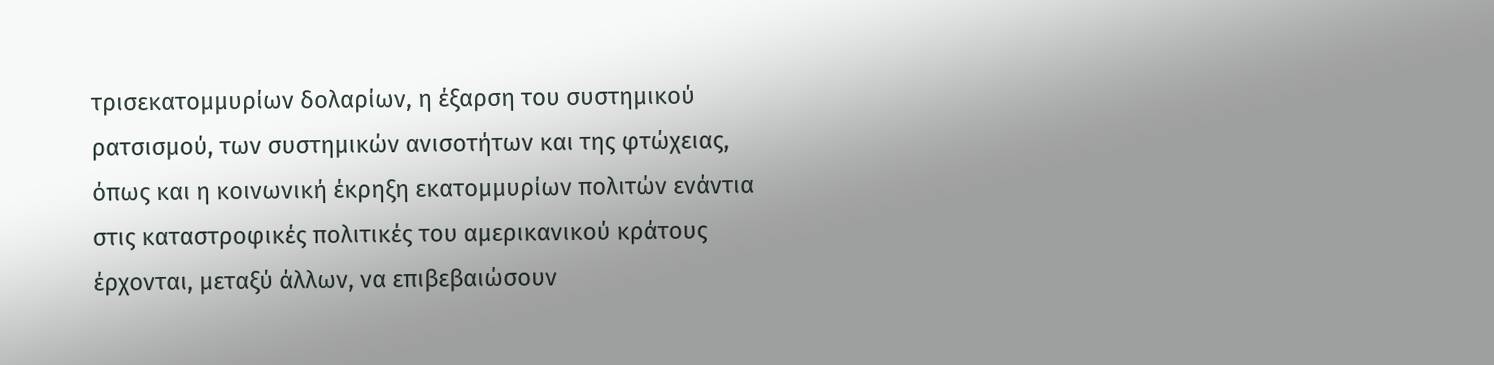τρισεκατομμυρίων δολαρίων, η έξαρση του συστημικού ρατσισμού, των συστημικών ανισοτήτων και της φτώχειας, όπως και η κοινωνική έκρηξη εκατομμυρίων πολιτών ενάντια στις καταστροφικές πολιτικές του αμερικανικού κράτους έρχονται, μεταξύ άλλων, να επιβεβαιώσουν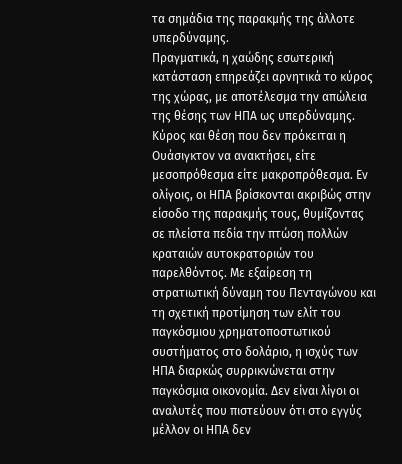τα σημάδια της παρακμής της άλλοτε υπερδύναμης.
Πραγματικά, η χαώδης εσωτερική κατάσταση επηρεάζει αρνητικά το κύρος της χώρας, με αποτέλεσμα την απώλεια της θέσης των ΗΠΑ ως υπερδύναμης. Κύρος και θέση που δεν πρόκειται η Ουάσιγκτον να ανακτήσει, είτε μεσοπρόθεσμα είτε μακροπρόθεσμα. Εν ολίγοις, οι ΗΠΑ βρίσκονται ακριβώς στην είσοδο της παρακμής τους, θυμίζοντας σε πλείστα πεδία την πτώση πολλών κραταιών αυτοκρατοριών του παρελθόντος. Με εξαίρεση τη στρατιωτική δύναμη του Πενταγώνου και τη σχετική προτίμηση των ελίτ του παγκόσμιου χρηματοποστωτικού συστήματος στο δολάριο, η ισχύς των ΗΠΑ διαρκώς συρρικνώνεται στην παγκόσμια οικονομία. Δεν είναι λίγοι οι αναλυτές που πιστεύουν ότι στο εγγύς μέλλον οι ΗΠΑ δεν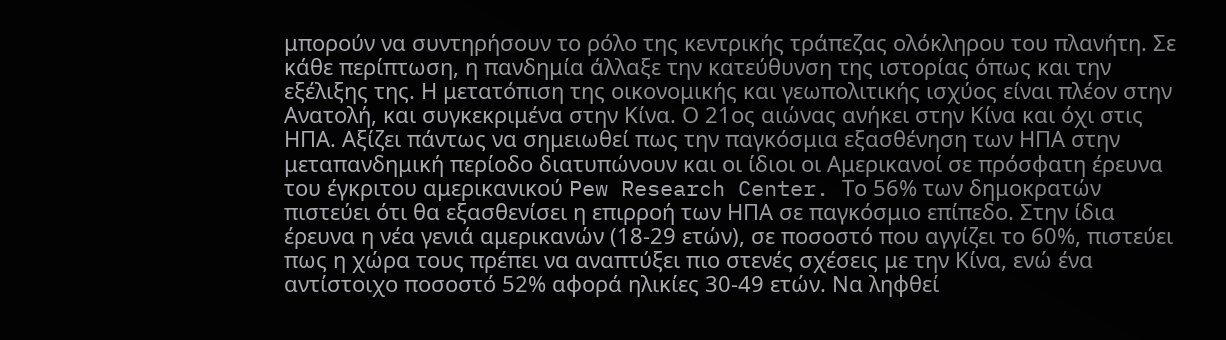μπορούν να συντηρήσουν το ρόλο της κεντρικής τράπεζας ολόκληρου του πλανήτη. Σε κάθε περίπτωση, η πανδημία άλλαξε την κατεύθυνση της ιστορίας όπως και την εξέλιξης της. Η μετατόπιση της οικονομικής και γεωπολιτικής ισχύος είναι πλέον στην Ανατολή, και συγκεκριμένα στην Κίνα. Ο 21ος αιώνας ανήκει στην Κίνα και όχι στις ΗΠΑ. Αξίζει πάντως να σημειωθεί πως την παγκόσμια εξασθένηση των ΗΠΑ στην μεταπανδημική περίοδο διατυπώνουν και οι ίδιοι οι Αμερικανοί σε πρόσφατη έρευνα του έγκριτου αμερικανικού Pew Research Center. Το 56% των δημοκρατών πιστεύει ότι θα εξασθενίσει η επιρροή των ΗΠΑ σε παγκόσμιο επίπεδο. Στην ίδια έρευνα η νέα γενιά αμερικανών (18-29 ετών), σε ποσοστό που αγγίζει το 60%, πιστεύει πως η χώρα τους πρέπει να αναπτύξει πιο στενές σχέσεις με την Κίνα, ενώ ένα αντίστοιχο ποσοστό 52% αφορά ηλικίες 30-49 ετών. Να ληφθεί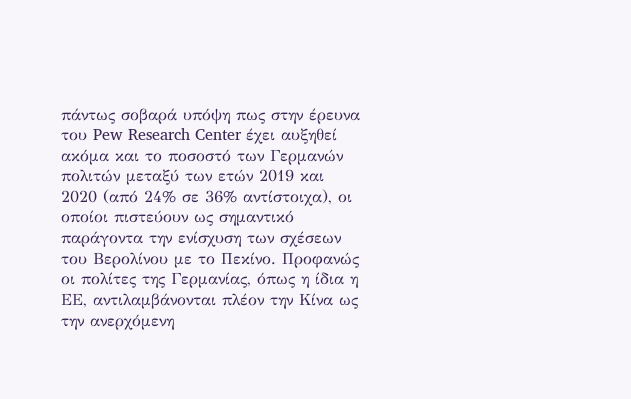πάντως σοβαρά υπόψη πως στην έρευνα του Pew Research Center έχει αυξηθεί ακόμα και το ποσοστό των Γερμανών πολιτών μεταξύ των ετών 2019 και 2020 (από 24% σε 36% αντίστοιχα), οι οποίοι πιστεύουν ως σημαντικό παράγοντα την ενίσχυση των σχέσεων του Βερολίνου με το Πεκίνο. Προφανώς οι πολίτες της Γερμανίας, όπως η ίδια η ΕΕ, αντιλαμβάνονται πλέον την Κίνα ως την ανερχόμενη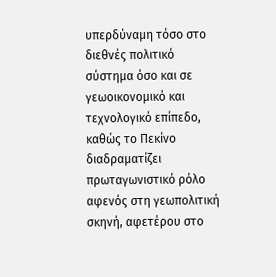υπερδύναμη τόσο στο διεθνές πολιτικό σύστημα όσο και σε γεωοικονομικό και τεχνολογικό επίπεδο, καθώς το Πεκίνο διαδραματίζει πρωταγωνιστικό ρόλο αφενός στη γεωπολιτική σκηνή, αφετέρου στο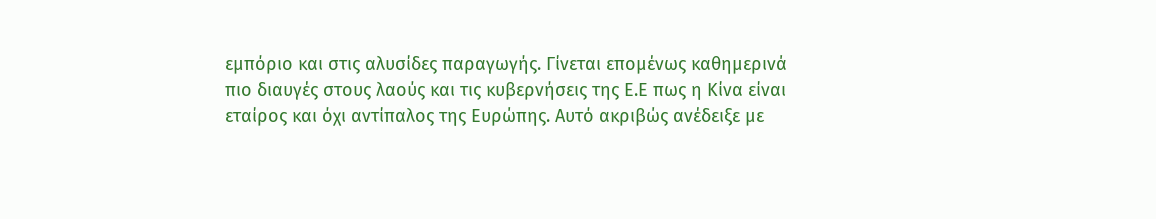εμπόριο και στις αλυσίδες παραγωγής. Γίνεται επομένως καθημερινά πιο διαυγές στους λαούς και τις κυβερνήσεις της Ε.Ε πως η Κίνα είναι εταίρος και όχι αντίπαλος της Ευρώπης. Αυτό ακριβώς ανέδειξε με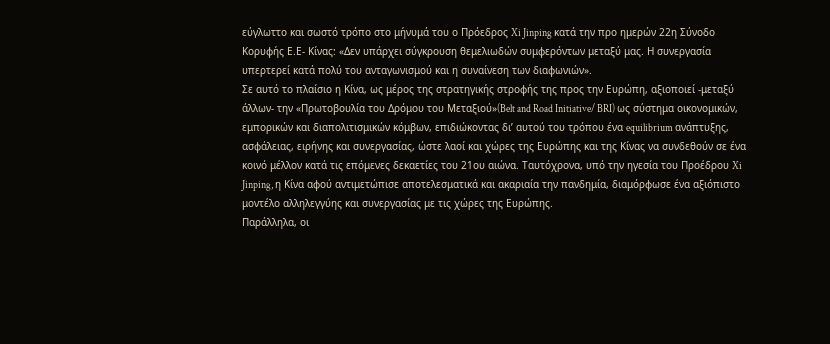εύγλωττο και σωστό τρόπο στο μήνυμά του ο Πρόεδρος Xi Jinping κατά την προ ημερών 22η Σύνοδο Κορυφής Ε.Ε- Κίνας: «Δεν υπάρχει σύγκρουση θεμελιωδών συμφερόντων μεταξύ μας. Η συνεργασία υπερτερεί κατά πολύ του ανταγωνισμού και η συναίνεση των διαφωνιών».
Σε αυτό το πλαίσιο η Κίνα, ως μέρος της στρατηγικής στροφής της προς την Ευρώπη, αξιοποιεί -μεταξύ άλλων- την «Πρωτοβουλία του Δρόμου του Μεταξιού»(Belt and Road Initiative/ BRI) ως σύστημα οικονομικών, εμπορικών και διαπολιτισμικών κόμβων, επιδιώκοντας δι’ αυτού του τρόπου ένα equilibrium ανάπτυξης, ασφάλειας, ειρήνης και συνεργασίας, ώστε λαοί και χώρες της Ευρώπης και της Κίνας να συνδεθούν σε ένα κοινό μέλλον κατά τις επόμενες δεκαετίες του 21ου αιώνα. Ταυτόχρονα, υπό την ηγεσία του Προέδρου Xi Jinping, η Κίνα αφού αντιμετώπισε αποτελεσματικά και ακαριαία την πανδημία, διαμόρφωσε ένα αξιόπιστο μοντέλο αλληλεγγύης και συνεργασίας με τις χώρες της Ευρώπης.
Παράλληλα, οι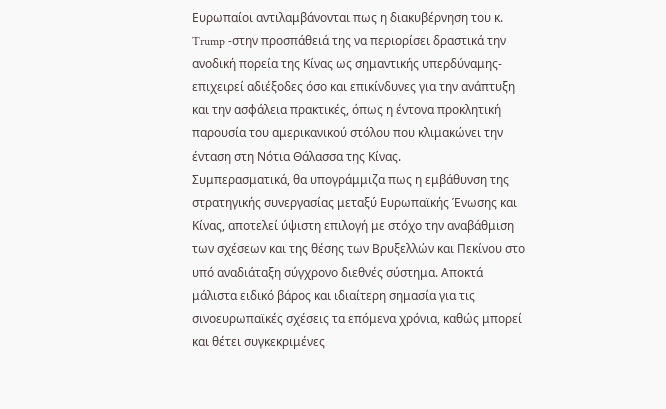Ευρωπαίοι αντιλαμβάνονται πως η διακυβέρνηση του κ. Trump -στην προσπάθειά της να περιορίσει δραστικά την ανοδική πορεία της Κίνας ως σημαντικής υπερδύναμης- επιχειρεί αδιέξοδες όσο και επικίνδυνες για την ανάπτυξη και την ασφάλεια πρακτικές, όπως η έντονα προκλητική παρουσία του αμερικανικού στόλου που κλιμακώνει την ένταση στη Νότια Θάλασσα της Κίνας.
Συμπερασματικά, θα υπογράμμιζα πως η εμβάθυνση της στρατηγικής συνεργασίας μεταξύ Ευρωπαϊκής Ένωσης και Κίνας, αποτελεί ύψιστη επιλογή με στόχο την αναβάθμιση των σχέσεων και της θέσης των Βρυξελλών και Πεκίνου στο υπό αναδιάταξη σύγχρονο διεθνές σύστημα. Αποκτά μάλιστα ειδικό βάρος και ιδιαίτερη σημασία για τις σινοευρωπαϊκές σχέσεις τα επόμενα χρόνια, καθώς μπορεί και θέτει συγκεκριμένες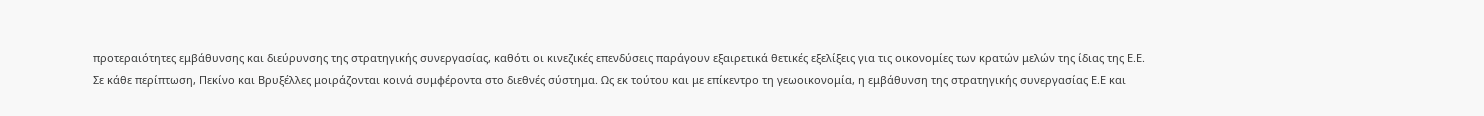προτεραιότητες εμβάθυνσης και διεύρυνσης της στρατηγικής συνεργασίας, καθότι οι κινεζικές επενδύσεις παράγουν εξαιρετικά θετικές εξελίξεις για τις οικονομίες των κρατών μελών της ίδιας της Ε.Ε.
Σε κάθε περίπτωση, Πεκίνο και Βρυξέλλες μοιράζονται κοινά συμφέροντα στο διεθνές σύστημα. Ως εκ τούτου και με επίκεντρο τη γεωοικονομία, η εμβάθυνση της στρατηγικής συνεργασίας Ε.Ε και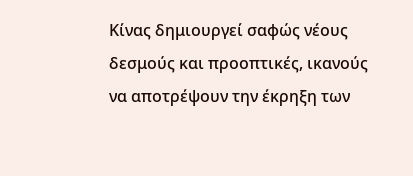Κίνας δημιουργεί σαφώς νέους δεσμούς και προοπτικές, ικανούς να αποτρέψουν την έκρηξη των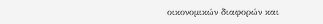οικονομικών διαφορών και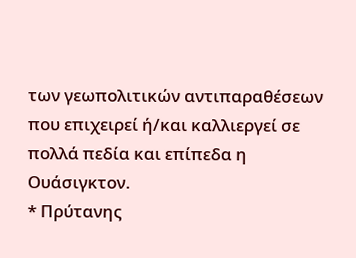των γεωπολιτικών αντιπαραθέσεων που επιχειρεί ή/και καλλιεργεί σε πολλά πεδία και επίπεδα η Ουάσιγκτον.
* Πρύτανης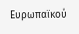Ευρωπαϊκού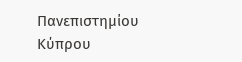Πανεπιστημίου Κύπρου